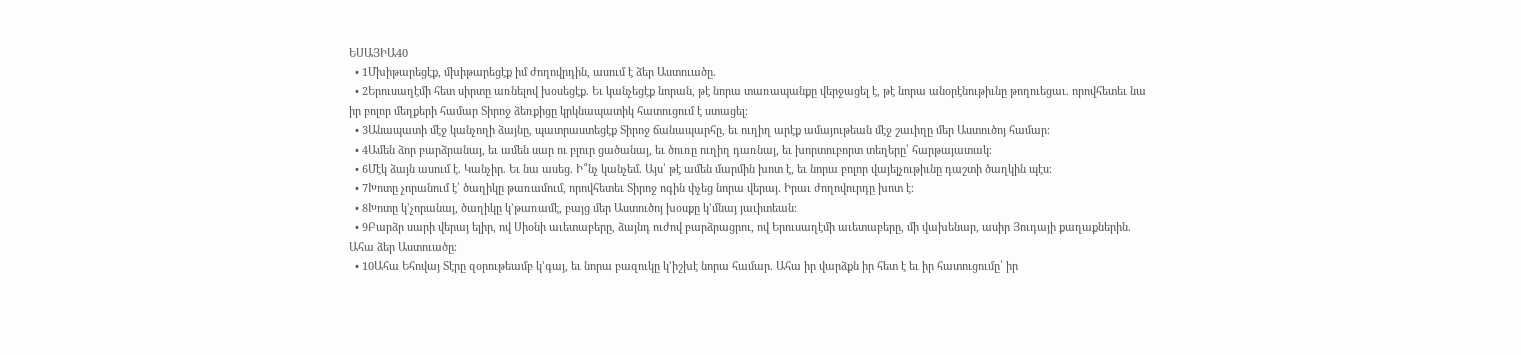ԵՍԱՅԻԱ40
  • 1Մխիթարեցէք, մխիթարեցէք իմ ժողովրդին, ասում է ձեր Աստուածը.
  • 2Երուսաղէմի հետ սիրտը առնելով խօսեցէք. Եւ կանչեցէք նորան, թէ նորա տառապանքը վերջացել է, թէ նորա անօրէնութիւնը թողուեցաւ. որովհետեւ նա իր բոլոր մեղքերի համար Տիրոջ ձեռքիցը կրկնապատիկ հատուցում է ստացել։
  • 3Անապատի մէջ կանչողի ձայնը, պատրաստեցէք Տիրոջ ճանապարհը, եւ ուղիղ արէք ամայութեան մէջ շաւիղը մեր Աստուծոյ համար։
  • 4Ամեն ձոր բարձրանայ, եւ ամեն սար ու բլուր ցածանայ, եւ ծուռը ուղիղ դառնայ, եւ խորտուբորտ տեղերը՝ հարթայատակ։
  • 6Մէկ ձայն ասում է. Կանչիր. Եւ նա ասեց. Ի՞նչ կանչեմ. Այս՝ թէ ամեն մարմին խոտ է, եւ նորա բոլոր վայելչութիւնը դաշտի ծաղկին պէս։
  • 7Խոտը չորանում է՝ ծաղիկը թառամում, որովհետեւ Տիրոջ ոգին փչեց նորա վերայ. Իրաւ ժողովուրդը խոտ է։
  • 8Խոտը կ’չորանայ, ծաղիկը կ’թառամէ, բայց մեր Աստուծոյ խօսքը կ’մնայ յաւիտեան։
  • 9Բարձր սարի վերայ ելիր, ով Սիօնի աւետաբերը, ձայնդ ուժով բարձրացրու, ով Երուսաղէմի աւետաբերը, մի վախենար, ասիր Յուդայի քաղաքներին. Ահա ձեր Աստուածը։
  • 10Ահա Եհովայ Տէրը զօրութեամբ կ’գայ, եւ նորա բազուկը կ’իշխէ նորա համար. Ահա իր վարձքն իր հետ է եւ իր հատուցումը՝ իր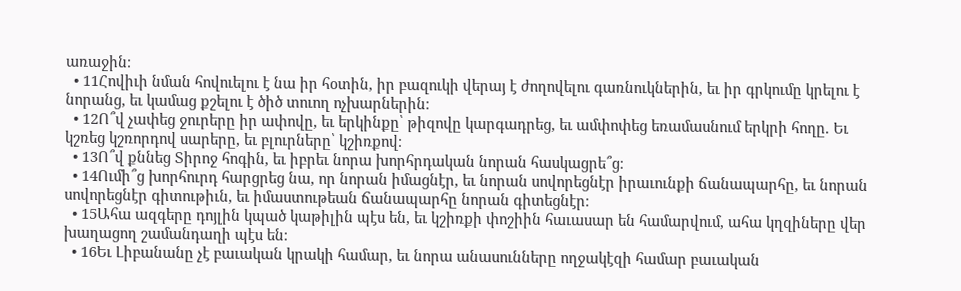առաջին։
  • 11Հովիւի նման հովուելու է նա իր հօտին, իր բազուկի վերայ է ժողովելու գառնուկներին, եւ իր գրկումը կրելու է նորանց, եւ կամաց քշելու է ծիծ տուող ոչխարներին։
  • 12Ո՞վ չափեց ջուրերը իր ափովը, եւ երկինքը՝ թիզովը կարգադրեց, եւ ամփոփեց եռամասնում երկրի հողը. Եւ կշռեց կշռորդով սարերը, եւ բլուրները՝ կշիռքով։
  • 13Ո՞վ քննեց Տիրոջ հոգին, եւ իբրեւ նորա խորհրդական նորան հասկացրե՞ց։
  • 14Ումի՞ց խորհուրդ հարցրեց նա, որ նորան իմացնէր, եւ նորան սովորեցնէր իրաւունքի ճանապարհը, եւ նորան սովորեցնէր գիտութիւն, եւ իմաստութեան ճանապարհը նորան գիտեցնէր։
  • 15Ահա ազգերը դոյլին կպած կաթիլին պէս են, եւ կշիռքի փոշիին հաւասար են համարվում, ահա կղզիները վեր խաղացող շամանդաղի պէս են։
  • 16Եւ Լիբանանը չէ բաւական կրակի համար, եւ նորա անասունները ողջակէզի համար բաւական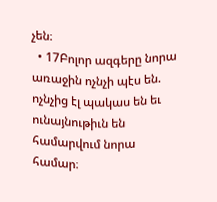չեն։
  • 17Բոլոր ազգերը նորա առաջին ոչնչի պէս են. ոչնչից էլ պակաս են եւ ունայնութիւն են համարվում նորա համար։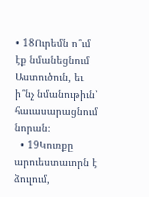• 18Ուրեմն ո՞ւմ էք նմանեցնում Աստուծուն, եւ ի՞նչ նմանութիւն՝ հաւասարացնում նորան։
  • 19Կուռքը արուեստաւորն է ձուլում,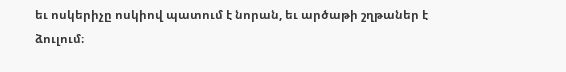եւ ոսկերիչը ոսկիով պատում է նորան, եւ արծաթի շղթաներ է ձուլում։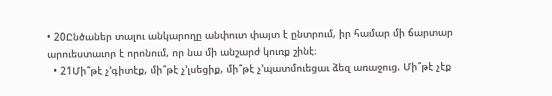• 20Ընծաներ տալու անկարողը անփուտ փայտ է ընտրում, իր համար մի ճարտար արուեստաւոր է որոնում, որ նա մի անշարժ կուռք շինէ։
  • 21Մի՞թէ չ’գիտէք, մի՞թէ չ’լսեցիք, մի՞թէ չ’պատմուեցաւ ձեզ առաջուց. Մի՞թէ չէք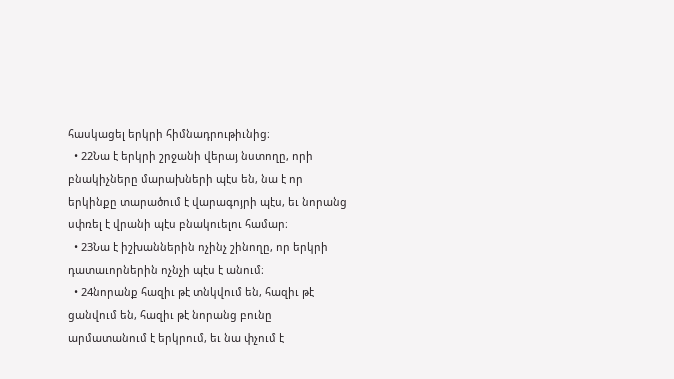հասկացել երկրի հիմնադրութիւնից։
  • 22Նա է երկրի շրջանի վերայ նստողը, որի բնակիչները մարախների պէս են, նա է որ երկինքը տարածում է վարագոյրի պէս, եւ նորանց սփռել է վրանի պէս բնակուելու համար։
  • 23Նա է իշխաններին ոչինչ շինողը, որ երկրի դատաւորներին ոչնչի պէս է անում։
  • 24նորանք հազիւ թէ տնկվում են, հազիւ թէ ցանվում են, հազիւ թէ նորանց բունը արմատանում է երկրում, եւ նա փչում է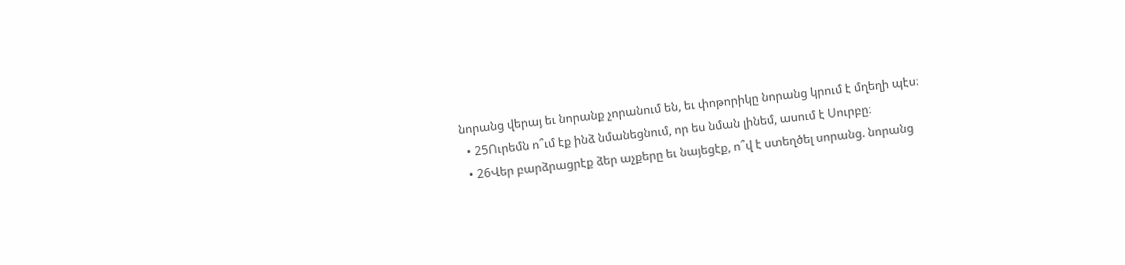նորանց վերայ եւ նորանք չորանում են, եւ փոթորիկը նորանց կրում է մղեղի պէս։
  • 25Ուրեմն ո՞ւմ էք ինձ նմանեցնում, որ ես նման լինեմ, ասում է Սուրբը։
  • 26Վեր բարձրացրէք ձեր աչքերը եւ նայեցէք, ո՞վ է ստեղծել սորանց. նորանց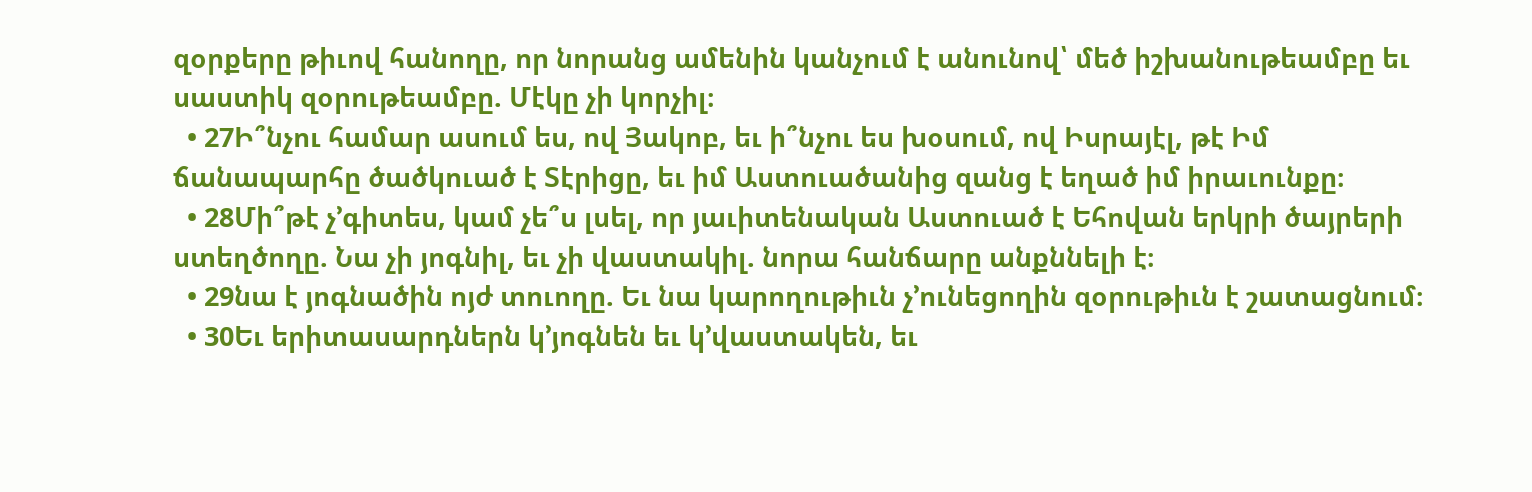զօրքերը թիւով հանողը, որ նորանց ամենին կանչում է անունով՝ մեծ իշխանութեամբը եւ սաստիկ զօրութեամբը. Մէկը չի կորչիլ։
  • 27Ի՞նչու համար ասում ես, ով Յակոբ, եւ ի՞նչու ես խօսում, ով Իսրայէլ, թէ Իմ ճանապարհը ծածկուած է Տէրիցը, եւ իմ Աստուածանից զանց է եղած իմ իրաւունքը։
  • 28Մի՞թէ չ’գիտես, կամ չե՞ս լսել, որ յաւիտենական Աստուած է Եհովան երկրի ծայրերի ստեղծողը. Նա չի յոգնիլ, եւ չի վաստակիլ. նորա հանճարը անքննելի է։
  • 29նա է յոգնածին ոյժ տուողը. Եւ նա կարողութիւն չ’ունեցողին զօրութիւն է շատացնում։
  • 30Եւ երիտասարդներն կ’յոգնեն եւ կ’վաստակեն, եւ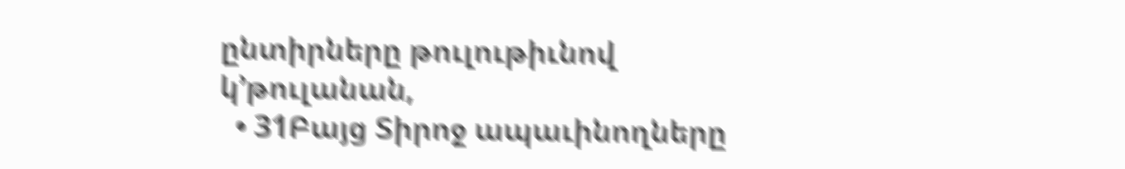ընտիրները թուլութիւնով կ’թուլանան,
  • 31Բայց Տիրոջ ապաւինողները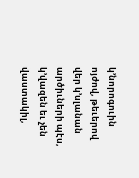կ’նորոգուին ոյժով, թեւերով վեր կ’սլանան արծիւների պէս, կ’վազեն եւ չեն վաստակիլ,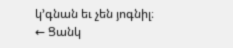կ’գնան եւ չեն յոգնիլ։
← Ցանկ